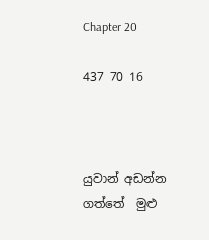Chapter 20

437 70 16



යුවාන් අඩන්න ගත්තේ  මුළු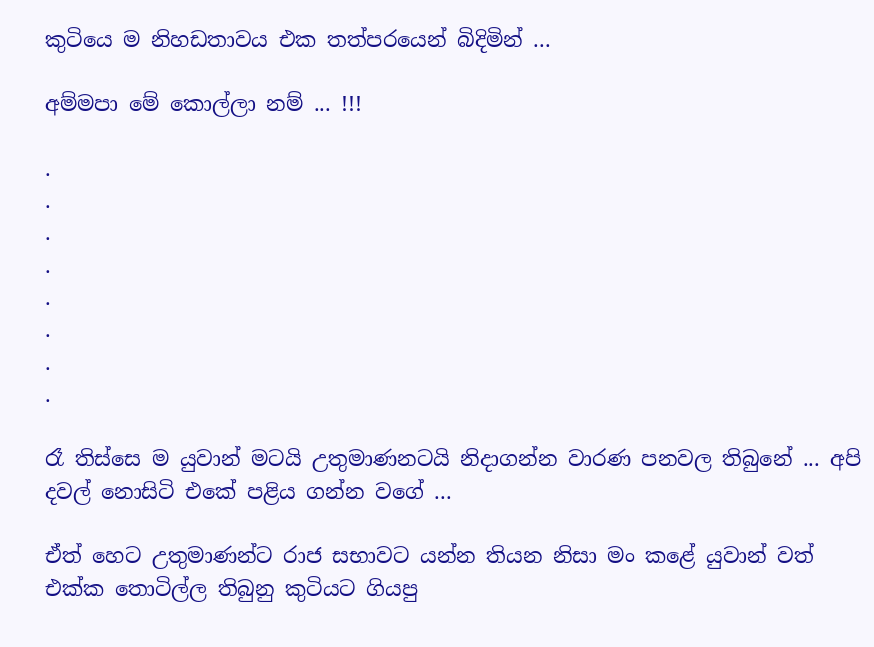කුටියෙ ම නිහඩතාවය එක තත්පරයෙන් බිදිමින් ...

අම්මපා මේ කොල්ලා නම් ... !!!

.
.
.
.
.
.
.
.

රෑ තිස්සෙ ම යුවාන් මටයි උතුමාණනටයි නිදාගන්න වාරණ පනවල තිබුනේ ... අපි දවල් නොසිටි එකේ පළිය ගන්න වගේ ...

ඒත් හෙට උතුමාණන්ට රාජ සභාවට යන්න තියන නිසා මං කළේ යුවාන් වත් එක්ක තොටිල්ල තිබුනු කුටියට ගියපු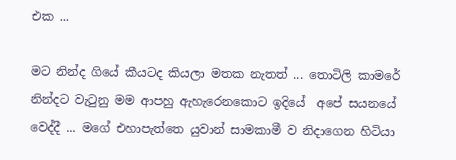එක ...

මට නින්ද ගියේ කීයටද කියලා මතක නැතත් ... තොටිලි කාමරේ නින්දට වැටුනු මම ආපහු ඇහැරෙනකොට ඉදියේ  අපේ සයනයේ වෙද්දී ... මගේ එහාපැත්තෙ යුවාන් සාමකාමී ව නිදාගෙන හිටියා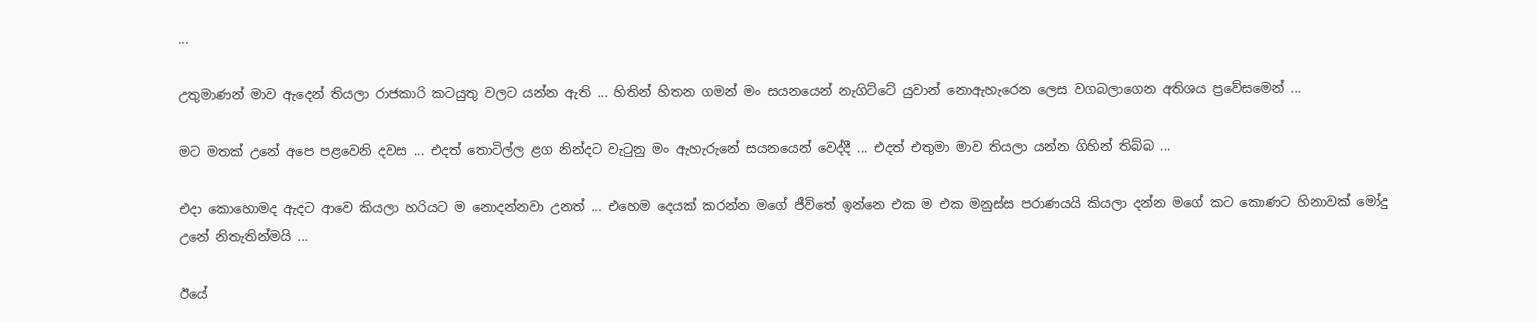...

උතුමාණන් මාව ඇදෙන් තියලා රාජකාරි කටයුතු වලට යන්න ඇති ... හිතින් හිතන ගමන් මං සයනයෙන් නැගිට්ටේ යුවාන් නොඇහැරෙන ලෙස වගබලාගෙන අතිශය ප්‍රවේසමෙන් ...

මට මතක් උනේ අපෙ පළවෙනි දවස ... එදත් තොටිල්ල ළග නින්දට වැටුනු මං ඇහැරුනේ සයනයෙන් වෙද්දී ... එදත් එතුමා මාව තියලා යන්න ගිහින් තිබ්බ ...

එදා කොහොමද ඇදට ආවෙ කියලා හරියට ම නොදන්නවා උනත් ... එහෙම දෙයක් කරන්න මගේ ජීවිතේ ඉන්නෙ එක ම එක මනුස්ස පරාණයයි කියලා දන්න මගේ කට කොණට හිනාවක් මෝදු උනේ නිතැතින්මයි ...

ඊයේ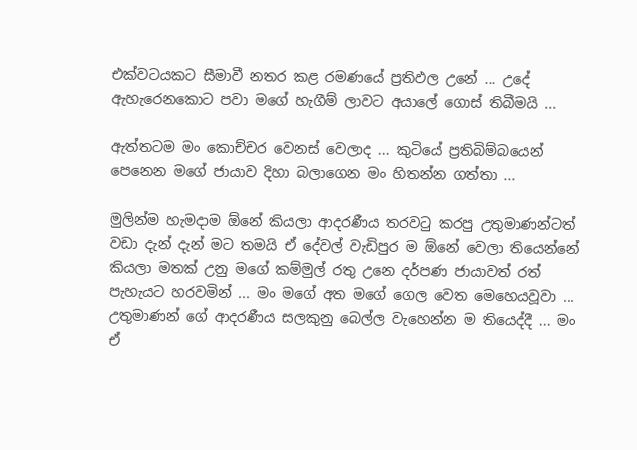එක්වටයකට සීමාවී නතර කළ රමණයේ ප්‍රතිඵල උනේ ... උදේ ඇහැරෙනකොට පවා මගේ හැගීම් ලාවට අයාලේ ගොස් තිබීමයි ...

ඇත්තටම මං කොච්චර වෙනස් වෙලාද ... කුටියේ ප්‍රතිබිම්බයෙන් පෙනෙන මගේ ජායාව දිහා බලාගෙන මං හිතන්න ගත්තා ...

මුලින්ම හැමදාම ඕනේ කියලා ආදරණීය තරවටු කරපු උතුමාණන්ටත් වඩා දැන් දැන් මට තමයි ඒ දේවල් වැඩිපුර ම ඕනේ වෙලා තියෙන්නේ කියලා මතක් උනු මගේ කම්මුල් රතු උනෙ දර්පණ ජායාවත් රත් පැහැයට හරවමින් ... මං මගේ අත මගේ ගෙල වෙත මෙහෙයවූවා ... උතුමාණන් ගේ ආදරණීය සලකුනු බෙල්ල වැහෙන්න ම තියෙද්දී ... මං ඒ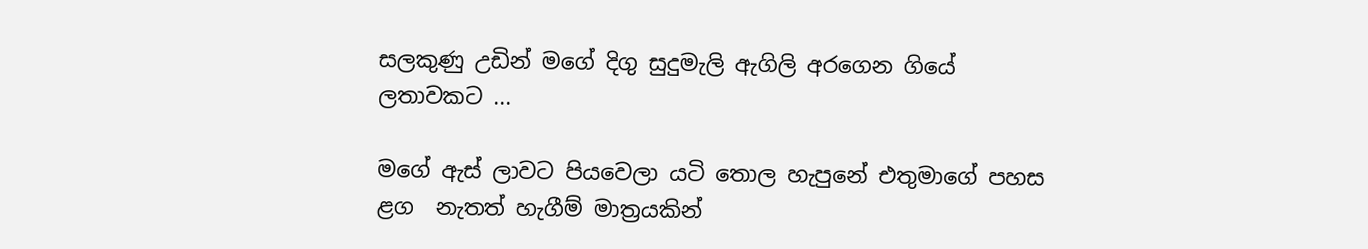සලකුණු උඩින් මගේ දිගු සුදුමැලි ඇගිලි අරගෙන ගියේ  ලතාවකට ...

මගේ ඇස් ලාවට පියවෙලා යටි තොල හැපුනේ එතුමාගේ පහස ළග  නැතත් හැගීම් මාත්‍රයකින්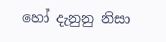හෝ දැනුනු නිසා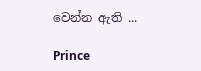වෙන්න ඇති ...

Prince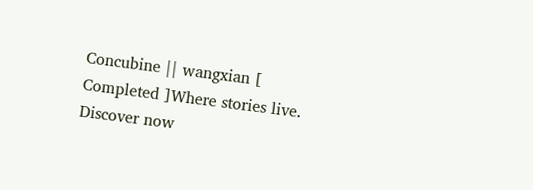Concubine || wangxian [ Completed ]Where stories live. Discover now